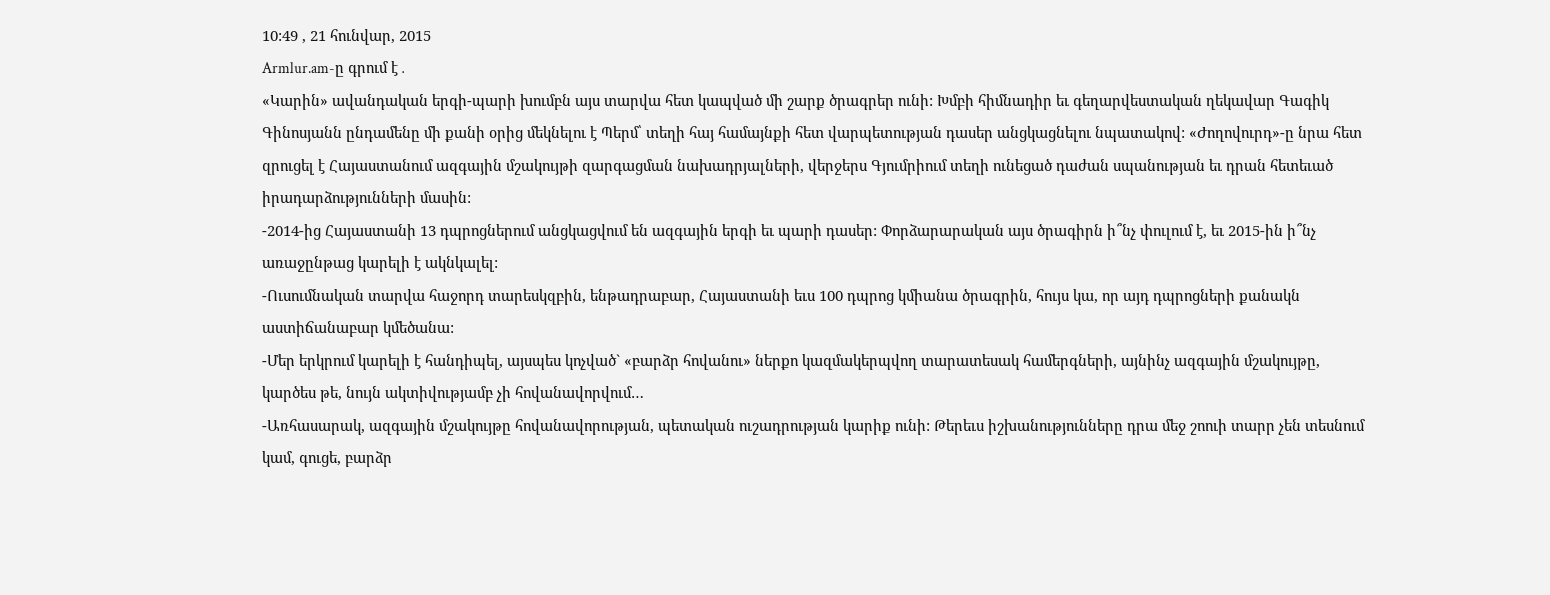10:49 , 21 հունվար, 2015
Armlur.am-ը գրում է․
«Կարին» ավանդական երգի-պարի խումբն այս տարվա հետ կապված մի շարք ծրագրեր ունի: Խմբի հիմնադիր եւ գեղարվեստական ղեկավար Գագիկ Գինոսյանն ընդամենը մի քանի օրից մեկնելու է Պերմ՝ տեղի հայ համայնքի հետ վարպետության դասեր անցկացնելու նպատակով: «Ժողովուրդ»-ը նրա հետ զրուցել է Հայաստանում ազգային մշակույթի զարգացման նախադրյալների, վերջերս Գյումրիում տեղի ունեցած դաժան սպանության եւ դրան հետեւած իրադարձությունների մասին:
-2014-ից Հայաստանի 13 դպրոցներում անցկացվում են ազգային երգի եւ պարի դասեր: Փորձարարական այս ծրագիրն ի՞նչ փուլում է, եւ 2015-ին ի՞նչ առաջընթաց կարելի է ակնկալել:
-Ուսումնական տարվա հաջորդ տարեսկզբին, ենթադրաբար, Հայաստանի եւս 100 դպրոց կմիանա ծրագրին, հույս կա, որ այդ դպրոցների քանակն աստիճանաբար կմեծանա:
-Մեր երկրում կարելի է հանդիպել, այսպես կոչված` «բարձր հովանու» ներքո կազմակերպվող տարատեսակ համերգների, այնինչ ազգային մշակույթը, կարծես թե, նույն ակտիվությամբ չի հովանավորվում…
-Առհասարակ, ազգային մշակույթը հովանավորության, պետական ուշադրության կարիք ունի: Թերեւս իշխանությունները դրա մեջ շոուի տարր չեն տեսնում կամ, գուցե, բարձր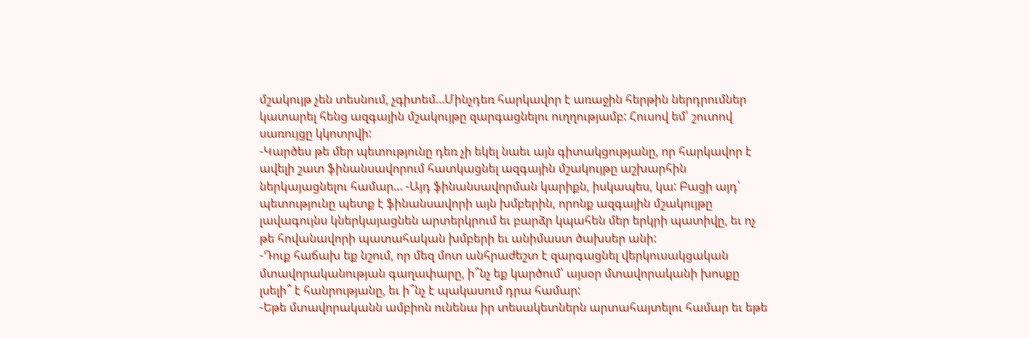մշակույթ չեն տեսնում, չգիտեմ…Մինչդեռ հարկավոր է առաջին հերթին ներդրումներ կատարել հենց ազգային մշակույթը զարգացնելու ուղղությամբ: Հուսով եմ՝ շուտով սառույցը կկոտրվի:
-Կարծես թե մեր պետությունը դեռ չի եկել նաեւ այն գիտակցությանը, որ հարկավոր է ավելի շատ ֆինանսավորում հատկացնել ազգային մշակույթը աշխարհին ներկայացնելու համար… -Այդ ֆինանսավորման կարիքն, իսկապես, կա: Բացի այդ՝ պետությունը պետք է ֆինանսավորի այն խմբերին, որոնք ազգային մշակույթը լավագույնս կներկայացնեն արտերկրում եւ բարձր կպահեն մեր երկրի պատիվը, եւ ոչ թե հովանավորի պատահական խմբերի եւ անիմաստ ծախսեր անի:
-Դուք հաճախ եք նշում, որ մեզ մոտ անհրաժեշտ է զարգացնել վերկուսակցական մտավորականության գաղափարը, ի՞նչ եք կարծում՝ այսօր մտավորականի խոսքը լսելի՞ է հանրությանը, եւ ի՞նչ է պակասում դրա համար:
-Եթե մտավորականն ամբիոն ունենա իր տեսակետներն արտահայտելու համար եւ եթե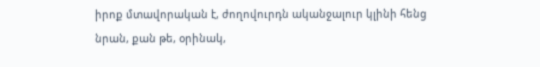իրոք մտավորական է, ժողովուրդն ականջալուր կլինի հենց նրան, քան թե, օրինակ,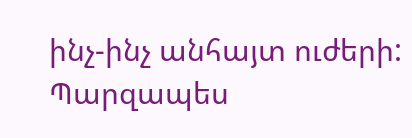ինչ-ինչ անհայտ ուժերի: Պարզապես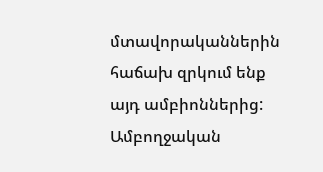մտավորականներին հաճախ զրկում ենք այդ ամբիոններից:
Ամբողջական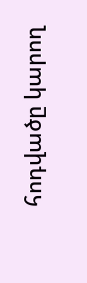հոդվածը կարող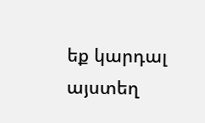եք կարդալ այստեղ